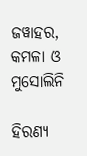ଜୱାହର, କମଳା ଓ ମୁସୋଲିନି

ହିରଣ୍ୟ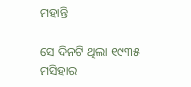ମହାନ୍ତି

ସେ ଦିନଟି ଥିଲା ୧୯୩୫ ମସିହାର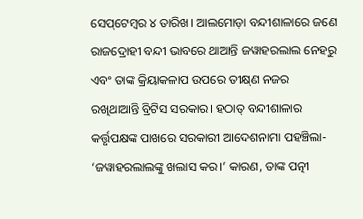ସେପ୍‌ଟେମ୍ବର ୪ ତାରିଖ। ଆଲମୋଡ଼ା ବନ୍ଦୀଶାଳାରେ ଜଣେ ରାଜଦ୍ରୋହୀ ବନ୍ଦୀ ଭାବରେ ଥାଆନ୍ତି ଜୱାହରଲାଲ ନେହରୁ ଏବଂ ତାଙ୍କ କ୍ରିୟାକଳାପ ଉପରେ ତୀକ୍ଷ୍‌ଣ ନଜର ରଖିଥାଆନ୍ତି ବ୍ରିଟିସ ସରକାର। ହଠାତ୍‌ ବନ୍ଦୀଶାଳାର କର୍ତ୍ତୃପକ୍ଷଙ୍କ ପାଖରେ ସରକାରୀ ଆଦେଶନାମା ପହଞ୍ଚିଲା- ‘ଜୱାହରଲାଲଙ୍କୁ ଖଲାସ କର।’ କାରଣ, ତାଙ୍କ ପତ୍ନୀ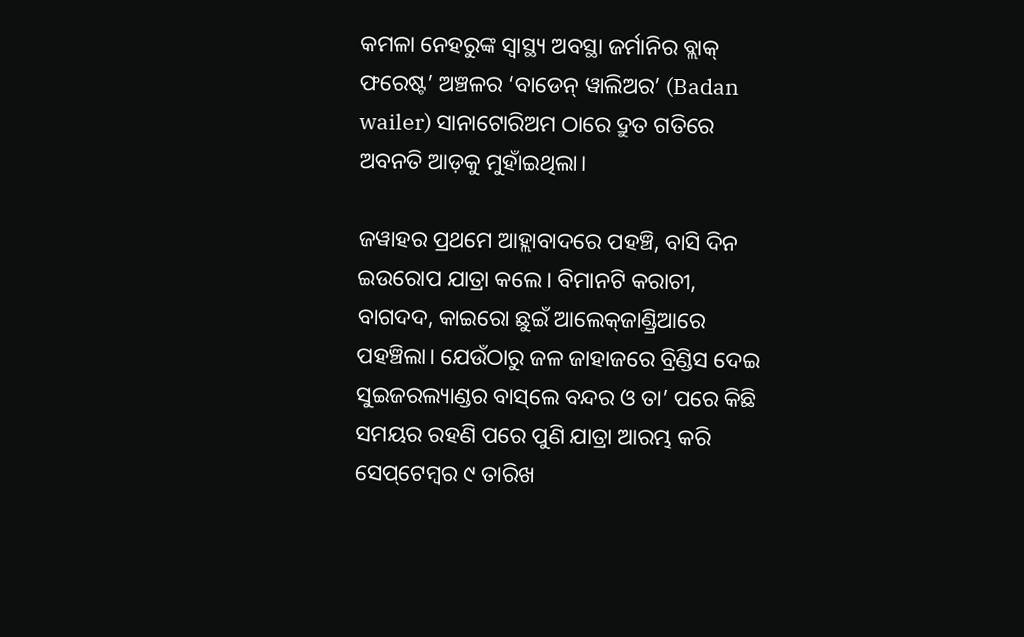କମଳା ନେହରୁଙ୍କ ସ୍ବାସ୍ଥ୍ୟ ଅବସ୍ଥା ଜର୍ମାନିର ବ୍ଲାକ୍‌ ଫରେଷ୍ଟ’ ଅଞ୍ଚଳର ‘ବାଡେନ୍‌ ୱାଲିଅର’ (Badan wailer) ସାନାଟୋରିଅମ ଠାରେ ଦ୍ରୁତ ଗତିରେ ଅବନତି ଆଡ଼କୁ ମୁହାଁଇଥିଲା।

ଜୱାହର ପ୍ରଥମେ ଆହ୍ଲାବାଦରେ ପହଞ୍ଚି, ବାସି ଦିନ ଇଉରୋପ ଯାତ୍ରା କଲେ। ବିମାନଟି କରାଚୀ, ବାଗଦଦ, କାଇରୋ ଛୁଇଁ ଆଲେକ୍‌ଜାଣ୍ଡ୍ରିଆରେ ପହଞ୍ଚିଲା‌। ଯେଉଁଠାରୁ ଜଳ ଜାହାଜରେ ବ୍ରିଣ୍ଡିସ ଦେଇ ସୁଇଜରଲ୍ୟାଣ୍ଡର ବାସ୍‌ଲେ ବନ୍ଦର ଓ ତା’ ପରେ କିଛି ସମୟର ରହଣି ପରେ ପୁଣି ଯାତ୍ରା ଆରମ୍ଭ କରି ସେପ‌୍‌ଟେମ୍ବର ୯ ତାରିଖ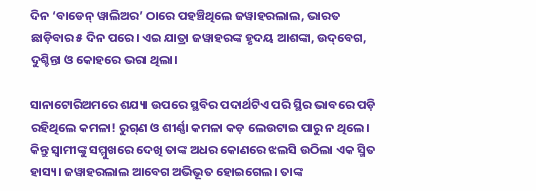ଦିନ ‘ବାଡେନ୍ ୱାଲିଅର’ ଠାରେ ପହଞ୍ଚିଥିଲେ ଜୱାହରଲାଲ, ଭାରତ ଛାଡ଼ିବାର ୫ ଦିନ ପରେ। ଏଇ ଯାତ୍ରା ଜୱାହରଙ୍କ ହୃଦୟ ଆଶଙ୍କା, ଉଦ୍‌ବେଗ, ଦୁଶ୍ଚିନ୍ତା ଓ କୋହରେ ଭରା ଥିଲା।

ସାନାଟୋରିଅମରେ ଶଯ୍ୟା ଉପରେ ସ୍ଥବିର ପଦାର୍ଥଟିଏ ପରି ସ୍ଥିର ଭାବରେ ପଡ଼ି ରହିଥିଲେ କମଳା! ରୁଗ୍‌ଣ ଓ ଶୀର୍ଣ୍ଣା କମଳା କଡ଼ ଲେଉଟାଇ ପାରୁ ନ ଥିଲେ। କିନ୍ତୁ ସ୍ବାମୀଙ୍କୁ ସମ୍ମୁଖରେ ଦେଖି ତାଙ୍କ ଅଧର କୋଣରେ ଝଲସି ଉଠିଲା ଏକ ସ୍ମିତ ହାସ୍ୟ। ଜୱାହରଲାଲ ଆବେଗ ଅଭିଭୂତ ହୋଇଗ‌େଲ। ତାଙ୍କ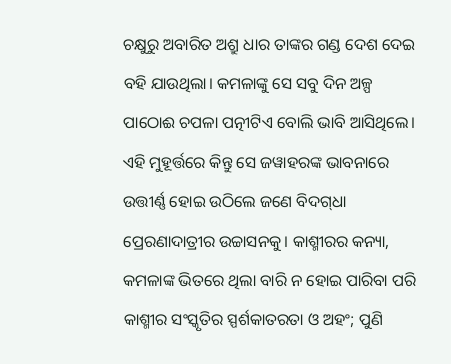ଚକ୍ଷୁରୁ ଅବାରିତ ଅଶ୍ରୁ ଧାର ତାଙ୍କର ଗଣ୍ଡ ଦେଶ ଦେଇ ବହି ଯାଉଥିଲା। କମଳାଙ୍କୁ ସେ ସବୁ ଦିନ ଅଳ୍ପ ପାଠୋଈ ଚପଳା ପତ୍ନୀଟିଏ ବୋଲି ଭାବି ଆସିଥିଲେ। ଏହି ମୁହୂର୍ତ୍ତରେ କିନ୍ତୁ ସେ ଜୱାହରଙ୍କ ଭାବନାରେ ଉତ୍ତୀର୍ଣ୍ଣ ହୋଇ ଉଠିଲେ ଜଣେ ବିଦଗ୍‌ଧା ପ୍ରେରଣାଦାତ୍ରୀର ଉଚ୍ଚାସନକୁ। କାଶ୍ମୀରର କନ୍ୟା, କମଳାଙ୍କ ଭିତରେ ଥିଲା ବାରି ନ ହୋଇ ପାରିବା ପରି କାଶ୍ମୀର ସଂସ୍କୃତିର ସ୍ପର୍ଶକାତରତା ଓ ଅହଂ; ପୁଣି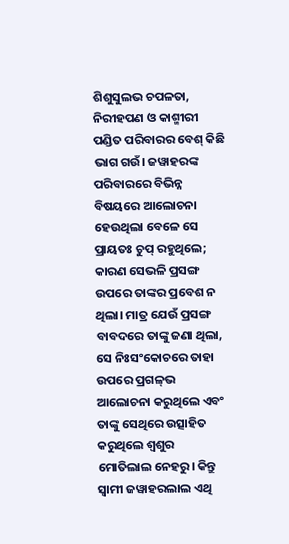ଶିଶୁସୁଲଭ ଚପଳତା, ନିରୀହପଣ ଓ କାଶ୍ମୀରୀ ପଣ୍ଡିତ ପରିବାରର ବେଶ୍‌ କିଛି ଭାଗ ଗଉଁ। ଜୱାହରଙ୍କ ପରିବାରରେ ବିଭିନ୍ନ ବିଷୟରେ ଆଲୋଚନା ହେଉଥିଲା ବେଳେ ସେ ପ୍ରାୟତଃ ଚୁପ୍‌ ରହୁଥିଲେ; କାରଣ ସେଭଳି ପ୍ରସଙ୍ଗ ଉପରେ ତାଙ୍କର ପ୍ରବେଶ ନ ଥିଲା। ମାତ୍ର ଯେଉଁ ପ୍ରସଙ୍ଗ ବାବଦରେ ତାଙ୍କୁ ଜଣା ଥିଲା, ସେ ନିଃସଂକୋଚରେ ତାହା ଉପରେ ପ୍ରଗଳ୍‌ଭ ଆଲୋଚନା କରୁଥିଲେ ଏବଂ ତାଙ୍କୁ ସେଥିରେ ଉତ୍ସାହିତ କରୁଥିଲେ ଶ୍ବଶୁର ମୋତିଲାଲ ନେହରୁ। କିନ୍ତୁ ସ୍ବାମୀ ଜୱାହରଲାଲ ଏଥି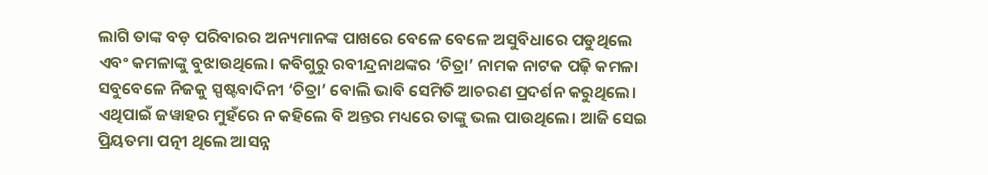ଲାଗି ତାଙ୍କ ବଡ଼ ପରିବାରର ଅନ୍ୟମାନଙ୍କ ପାଖରେ ବେଳେ ବେଳେ ଅସୁବିଧାରେ ପଡୁଥିଲେ ଏବଂ କମଳାଙ୍କୁ ବୁ‌ଝାଉଥିଲେ। କବିଗୁରୁ ରବୀନ୍ଦ୍ରନାଥଙ୍କର ‘ଚିତ୍ରା’ ନାମକ ନାଟକ ପଢ଼ି କମଳା ସବୁବେଳେ ନିଜକୁ ସ୍ପଷ୍ଟବାଦିନୀ ‘ଚିତ୍ରା’ ବୋଲି ଭାବି ସେମିତି ଆଚରଣ ପ୍ରଦର୍ଶନ କରୁଥିଲେ। ଏଥିପାଇଁ ଜୱାହର ମୁହଁରେ ନ କହିଲେ ବି ଅନ୍ତର ମଧ୍ୟରେ ତାଙ୍କୁ ଭଲ ପାଉଥିଲେ। ଆଜି ସେଇ ପ୍ରିୟତମା ପତ୍ନୀ ଥିଲେ ଆସନ୍ନ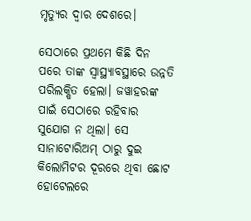ମୃତ୍ୟୁର ଦ୍ବାର ଦେଶରେ।

ସେଠାରେ ପ୍ରଥମେ କିଛି ଦିନ ପରେ ତାଙ୍କ ସ୍ବାସ୍ଥ୍ୟ‌ାବସ୍ଥାରେ ଉନ୍ନତି ପରିଲକ୍ଷିତ ହେଲା। ଜୱାହରଙ୍କ ପାଇଁ ସେଠାରେ ରହିବାର ସୁଯୋଗ ନ ଥିଲା। ସେ ସାନାଟୋରିଅମ୍‌ ଠାରୁ ଦୁଇ କିଲୋମିଟର ଦୂରରେ ଥିବା ଛୋଟ ହୋଟେଲରେ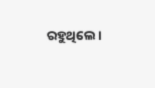ରହୁଥିଲେ।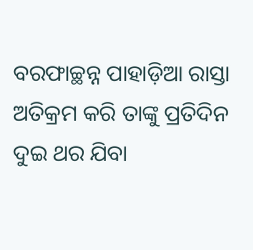ବରଫାଚ୍ଛନ୍ନ ପାହାଡ଼ିଆ ରାସ୍ତା ଅତିକ୍ରମ କରି ତାଙ୍କୁ ପ୍ରତିଦିନ ଦୁଇ ଥର ଯିବା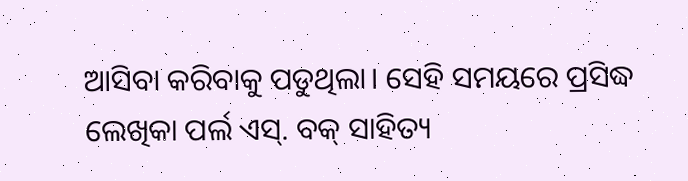ଆସିବା କରିବାକୁ ପଡୁଥିଲା। ସେହି ସମୟରେ ପ୍ରସିଦ୍ଧ ଲେଖିକା ପର୍ଲ ଏସ୍‌. ବକ୍‌ ସାହିତ୍ୟ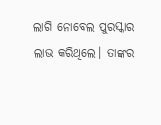ଲାଗି ନୋବେଲ ପୁରସ୍କାର ଲାଭ କରିଥିଲେ। ତାଙ୍କର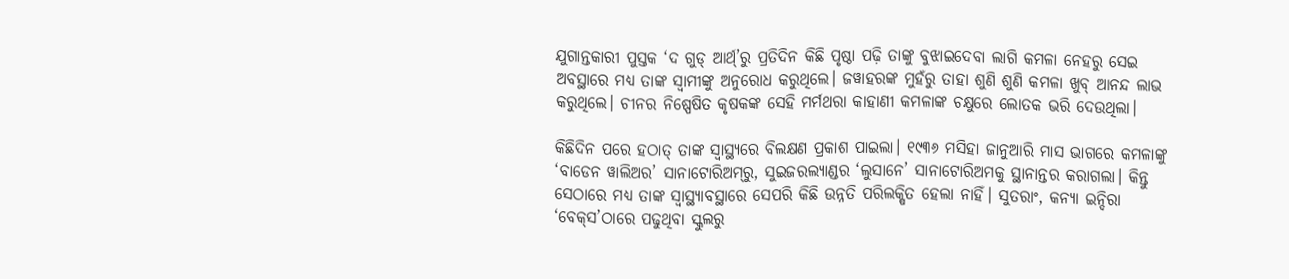ଯୁଗାନ୍ତକାରୀ ପୁସ୍ତକ ‘ଦ ଗୁଡ୍‌ ଆର୍ଥ‌୍’ରୁ ପ୍ରତିଦିନ କିଛି ପୃଷ୍ଠା ପଢ଼ି ତାଙ୍କୁ ବୁଝାଇଦେବା ଲାଗି କମଳା ନେହରୁ ସେଇ ଅବସ୍ଥାରେ ମଧ୍ୟ ତାଙ୍କ ସ୍ବାମୀଙ୍କୁ ଅନୁରୋଧ କରୁଥିଲେ। ଜୱାହରଙ୍କ ମୁହଁରୁ ତାହା ଶୁଣି ଶୁଣି କମଳା ଖୁବ୍‌ ଆନନ୍ଦ ଲାଭ କରୁଥିଲେ। ଚୀନର ନିଷ୍ପେଷିତ କୃଷକଙ୍କ ସେହି ମର୍ମଥରା କାହାଣୀ କମଳାଙ୍କ ଚକ୍ଷୁରେ ଲୋତକ ଭରି ଦେଉଥିଲା।

କିଛିଦିନ ପରେ ହଠାତ୍‌ ତାଙ୍କ ସ୍ବାସ୍ଥ୍ୟରେ ବିଲକ୍ଷଣ ପ୍ରକାଶ ପାଇଲା। ୧୯୩୬ ମସିହା ଜାନୁଆରି ମାସ ଭାଗରେ କମଳାଙ୍କୁ ‘ବାଡେନ ୱାଲିଅର’ ସାନାଟୋରିଅମ୍‌ରୁ, ସୁଇଜରଲ୍ୟାଣ୍ଡର ‘ଲୁସାନେ’ ସାନାଟୋରିଅମକୁ ସ୍ଥାନାନ୍ତର କରାଗଲା। କିନ୍ତୁ ସେଠାରେ ମଧ୍ୟ ତାଙ୍କ ସ୍ବାସ୍ଥ୍ୟାବସ୍ଥାରେ ସେପରି କିଛି ଉନ୍ନତି ପରିଲକ୍ଷିତ ହେଲା ନାହିଁ। ସୁତରାଂ, କନ୍ୟା ଇନ୍ଦିରା ‘ବେକ୍‌ସ’ଠାରେ ପଢୁଥିବା ସ୍କୁଲରୁ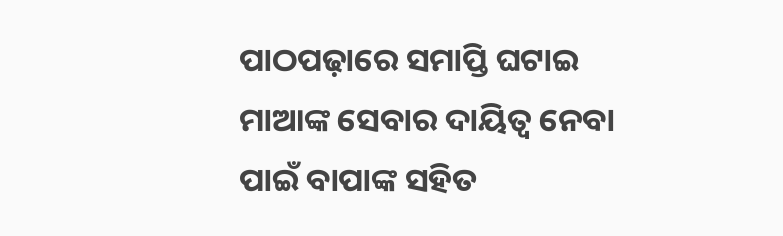ପାଠପଢ଼ାରେ ସମାପ୍ତି ଘଟାଇ ମାଆଙ୍କ ସେବାର ଦାୟିତ୍ବ ନେବା ପାଇଁ ବାପାଙ୍କ ସହିତ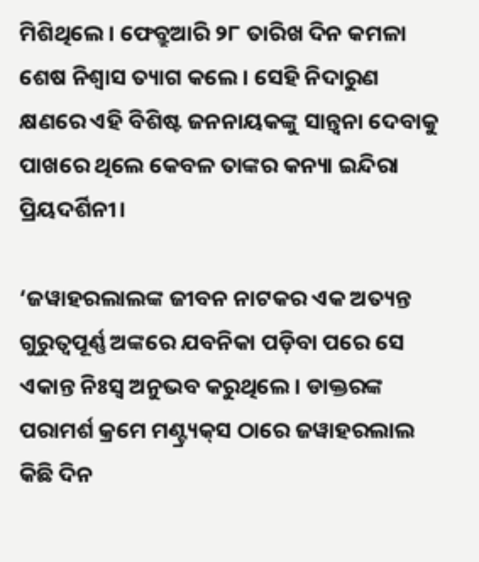ମିଶିଥିଲେ। ଫେବ୍ରୁଆରି ୨୮ ତାରିଖ ଦିନ କମଳା ଶେଷ ନିଶ୍ବାସ ତ୍ୟାଗ କଲେ। ସେହି ନିଦାରୁଣ କ୍ଷଣରେ ଏହି ବିଶିଷ୍ଟ ଜନନାୟକଙ୍କୁ ସାନ୍ତ୍ବନା ଦେବାକୁ ପାଖରେ ଥିଲେ କେବଳ ତାଙ୍କର କନ୍ୟା ଇନ୍ଦିରା ପ୍ରିୟଦର୍ଶିନୀ।

‘ଜୱାହରଲାଲଙ୍କ ଜୀବନ ନାଟକର ଏକ ଅତ୍ୟନ୍ତ ଗୁରୁତ୍ବପୂର୍ଣ୍ଣ ଅଙ୍କରେ ଯବନିକା ପଡ଼ିବା ପରେ ସେ ଏକାନ୍ତ ନିଃସ୍ବ ଅନୁଭବ କରୁଥିଲେ। ଡାକ୍ତରଙ୍କ ପରାମର୍ଶ କ୍ରମେ ମଣ୍ଟ୍ର୍ୟକ୍‌ସ ଠାରେ ଜୱାହରଲାଲ କିଛି ଦିନ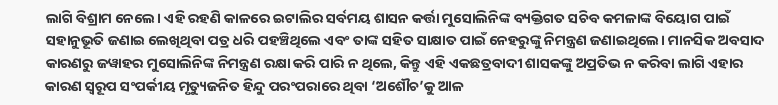ଲାଗି ବିଶ୍ରାମ ନେଲେ। ଏହି ରହଣି କାଳରେ ଇଟାଲିର ସର୍ବମୟ ଶାସନ କର୍ତ୍ତା ମୁସୋଲିନିଙ୍କ ବ୍ୟକ୍ତିଗତ ସଚିବ କମଳାଙ୍କ ବିୟୋଗ ପାଇଁ ସହାନୁଭୂତି ଜଣାଇ ଲେଖିଥିବା ପତ୍ର ଧରି ପହଞ୍ଚିଥିଲେ ଏବଂ ତାଙ୍କ ସହିତ ସାକ୍ଷାତ ପାଇଁ ନେହରୁଙ୍କୁ ନିମନ୍ତ୍ରଣ ଜଣାଇଥିଲେ। ମାନସିକ ଅବସାଦ କାରଣରୁ ଜୱାହର ମୁସୋଲିନିଙ୍କ ନିମନ୍ତ୍ରଣ ରକ୍ଷା କରି ପାରି ନ ଥିଲେ, କିନ୍ତୁ ଏହି ଏକଛତ୍ରବାଦୀ ଶାସକଙ୍କୁ ଅପ୍ରତିଭ ନ କରିବା ଲାଗି ଏହାର କାରଣ ସ୍ବରୂପ ସଂପର୍କୀୟ ମୃତ୍ୟୁଜନିତ ହିନ୍ଦୁ ପରଂପରାରେ ଥିବା ‘ଅଶୌଚ’କୁ ଆଳ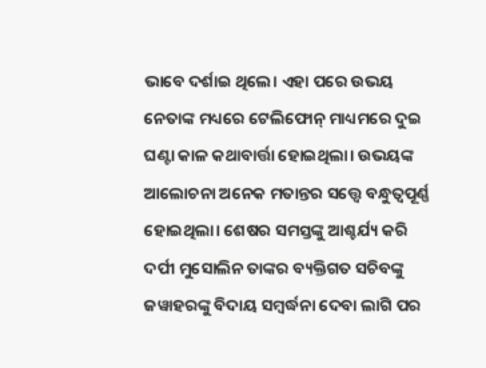ଭାବେ ଦର୍ଶାଇ ଥିଲେ। ଏହା ପରେ ଉଭୟ ନେତାଙ୍କ ମଧ୍ୟରେ ଟେଲିଫୋନ୍‌ ମାଧ୍ୟମରେ ଦୁଇ ଘଣ୍ଟା କାଳ କଥାବାର୍ତ୍ତା ହୋଇଥିଲା। ଉଭୟଙ୍କ ଆଲୋଚନା ଅନେକ ମତାନ୍ତର ସତ୍ତ୍ବେ ବନ୍ଧୁତ୍ବପୂର୍ଣ୍ଣ ହୋଇଥିଲା। ଶେଷର ସମସ୍ତଙ୍କୁ ଆଶ୍ଚର୍ଯ୍ୟ କରି ଦର୍ପୀ ମୁସୋଲିନ ତାଙ୍କର ବ୍ୟକ୍ତିଗତ ସଚିବଙ୍କୁ ଜୱାହରଙ୍କୁ ବିଦାୟ ସମ୍ବର୍ଦ୍ଧନା ଦେବା ଲାଗି ପର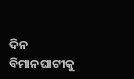ଦିନ ବିମାନଘାଟୀକୁ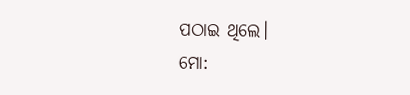ପଠାଇ ଥିଲେ।
ମୋ: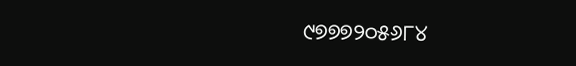୯୭୭୭୨୦୫୬୮୪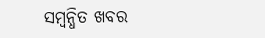ସମ୍ବନ୍ଧିତ ଖବର